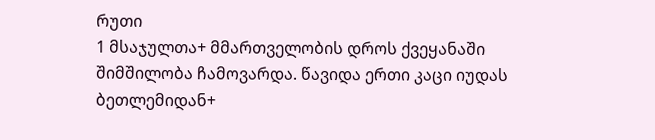რუთი
1 მსაჯულთა+ მმართველობის დროს ქვეყანაში შიმშილობა ჩამოვარდა. წავიდა ერთი კაცი იუდას ბეთლემიდან+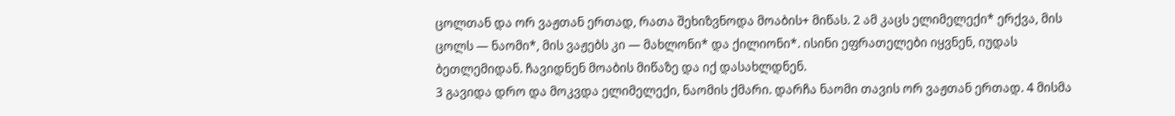ცოლთან და ორ ვაჟთან ერთად, რათა შეხიზვნოდა მოაბის+ მიწას. 2 ამ კაცს ელიმელექი* ერქვა, მის ცოლს — ნაომი*, მის ვაჟებს კი — მახლონი* და ქილიონი*. ისინი ეფრათელები იყვნენ, იუდას ბეთლემიდან. ჩავიდნენ მოაბის მიწაზე და იქ დასახლდნენ.
3 გავიდა დრო და მოკვდა ელიმელექი, ნაომის ქმარი. დარჩა ნაომი თავის ორ ვაჟთან ერთად. 4 მისმა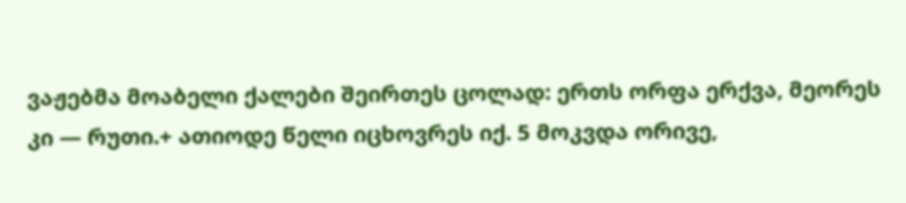ვაჟებმა მოაბელი ქალები შეირთეს ცოლად: ერთს ორფა ერქვა, მეორეს კი — რუთი.+ ათიოდე წელი იცხოვრეს იქ. 5 მოკვდა ორივე,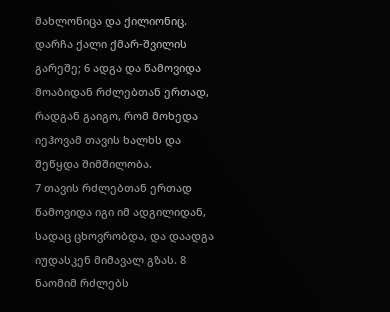მახლონიცა და ქილიონიც. დარჩა ქალი ქმარ-შვილის გარეშე; 6 ადგა და წამოვიდა მოაბიდან რძლებთან ერთად, რადგან გაიგო, რომ მოხედა იეჰოვამ თავის ხალხს და შეწყდა შიმშილობა.
7 თავის რძლებთან ერთად წამოვიდა იგი იმ ადგილიდან, სადაც ცხოვრობდა, და დაადგა იუდასკენ მიმავალ გზას. 8 ნაომიმ რძლებს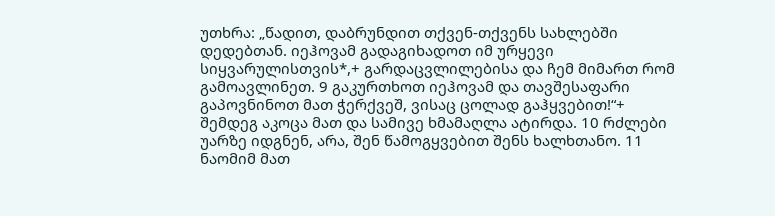უთხრა: „წადით, დაბრუნდით თქვენ-თქვენს სახლებში დედებთან. იეჰოვამ გადაგიხადოთ იმ ურყევი სიყვარულისთვის*,+ გარდაცვლილებისა და ჩემ მიმართ რომ გამოავლინეთ. 9 გაკურთხოთ იეჰოვამ და თავშესაფარი გაპოვნინოთ მათ ჭერქვეშ, ვისაც ცოლად გაჰყვებით!“+ შემდეგ აკოცა მათ და სამივე ხმამაღლა ატირდა. 10 რძლები უარზე იდგნენ, არა, შენ წამოგყვებით შენს ხალხთანო. 11 ნაომიმ მათ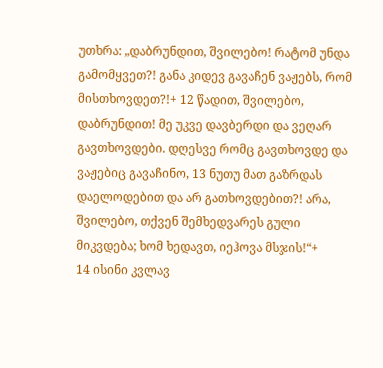უთხრა: „დაბრუნდით, შვილებო! რატომ უნდა გამომყვეთ?! განა კიდევ გავაჩენ ვაჟებს, რომ მისთხოვდეთ?!+ 12 წადით, შვილებო, დაბრუნდით! მე უკვე დავბერდი და ვეღარ გავთხოვდები. დღესვე რომც გავთხოვდე და ვაჟებიც გავაჩინო, 13 ნუთუ მათ გაზრდას დაელოდებით და არ გათხოვდებით?! არა, შვილებო, თქვენ შემხედვარეს გული მიკვდება; ხომ ხედავთ, იეჰოვა მსჯის!“+
14 ისინი კვლავ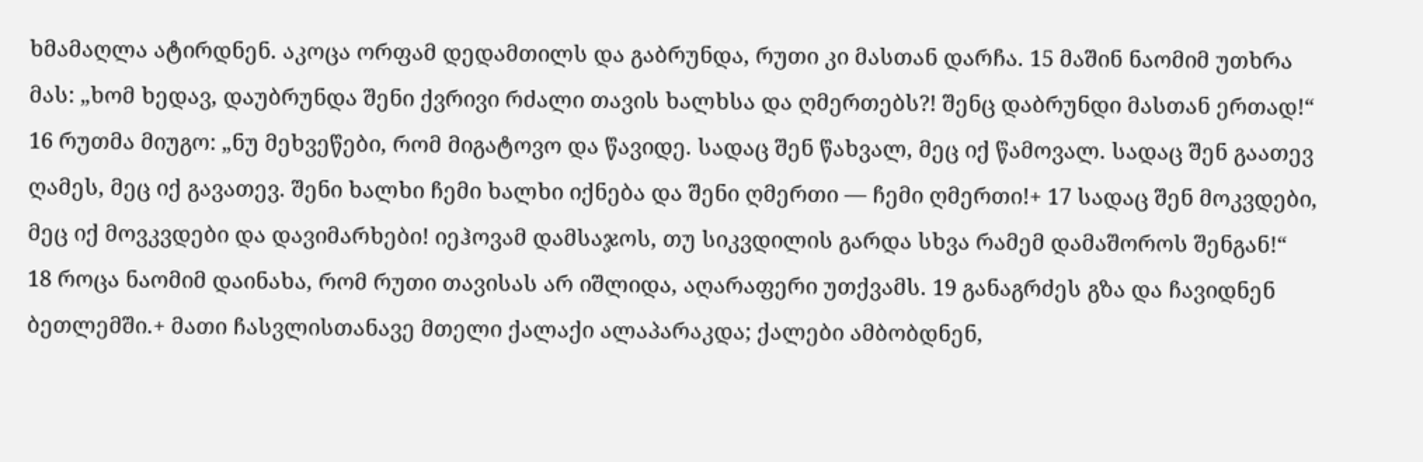ხმამაღლა ატირდნენ. აკოცა ორფამ დედამთილს და გაბრუნდა, რუთი კი მასთან დარჩა. 15 მაშინ ნაომიმ უთხრა მას: „ხომ ხედავ, დაუბრუნდა შენი ქვრივი რძალი თავის ხალხსა და ღმერთებს?! შენც დაბრუნდი მასთან ერთად!“
16 რუთმა მიუგო: „ნუ მეხვეწები, რომ მიგატოვო და წავიდე. სადაც შენ წახვალ, მეც იქ წამოვალ. სადაც შენ გაათევ ღამეს, მეც იქ გავათევ. შენი ხალხი ჩემი ხალხი იქნება და შენი ღმერთი — ჩემი ღმერთი!+ 17 სადაც შენ მოკვდები, მეც იქ მოვკვდები და დავიმარხები! იეჰოვამ დამსაჯოს, თუ სიკვდილის გარდა სხვა რამემ დამაშოროს შენგან!“
18 როცა ნაომიმ დაინახა, რომ რუთი თავისას არ იშლიდა, აღარაფერი უთქვამს. 19 განაგრძეს გზა და ჩავიდნენ ბეთლემში.+ მათი ჩასვლისთანავე მთელი ქალაქი ალაპარაკდა; ქალები ამბობდნენ,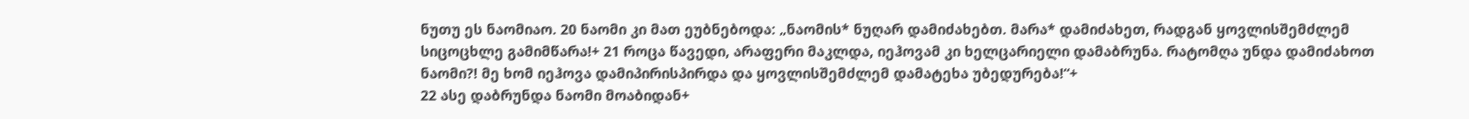ნუთუ ეს ნაომიაო. 20 ნაომი კი მათ ეუბნებოდა: „ნაომის* ნუღარ დამიძახებთ. მარა* დამიძახეთ, რადგან ყოვლისშემძლემ სიცოცხლე გამიმწარა!+ 21 როცა წავედი, არაფერი მაკლდა, იეჰოვამ კი ხელცარიელი დამაბრუნა. რატომღა უნდა დამიძახოთ ნაომი?! მე ხომ იეჰოვა დამიპირისპირდა და ყოვლისშემძლემ დამატეხა უბედურება!“+
22 ასე დაბრუნდა ნაომი მოაბიდან+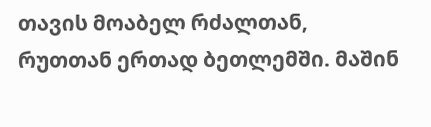თავის მოაბელ რძალთან, რუთთან ერთად ბეთლემში. მაშინ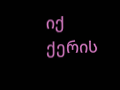იქ ქერის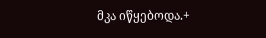მკა იწყებოდა.+